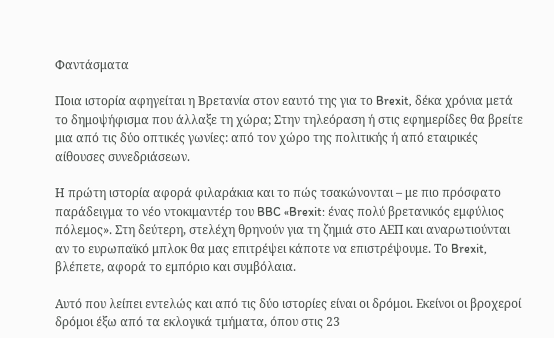Φαντάσματα

Ποια ιστορία αφηγείται η Βρετανία στον εαυτό της για το Brexit, δέκα χρόνια μετά το δημοψήφισμα που άλλαξε τη χώρα; Στην τηλεόραση ή στις εφημερίδες θα βρείτε μια από τις δύο οπτικές γωνίες: από τον χώρο της πολιτικής ή από εταιρικές αίθουσες συνεδριάσεων.

Η πρώτη ιστορία αφορά φιλαράκια και το πώς τσακώνονται – με πιο πρόσφατο παράδειγμα το νέο ντοκιμαντέρ του BBC «Brexit: ένας πολύ βρετανικός εμφύλιος πόλεμος». Στη δεύτερη, στελέχη θρηνούν για τη ζημιά στο ΑΕΠ και αναρωτιούνται αν το ευρωπαϊκό μπλοκ θα μας επιτρέψει κάποτε να επιστρέψουμε. Το Brexit, βλέπετε, αφορά το εμπόριο και συμβόλαια.

Αυτό που λείπει εντελώς και από τις δύο ιστορίες είναι οι δρόμοι. Εκείνοι οι βροχεροί δρόμοι έξω από τα εκλογικά τμήματα, όπου στις 23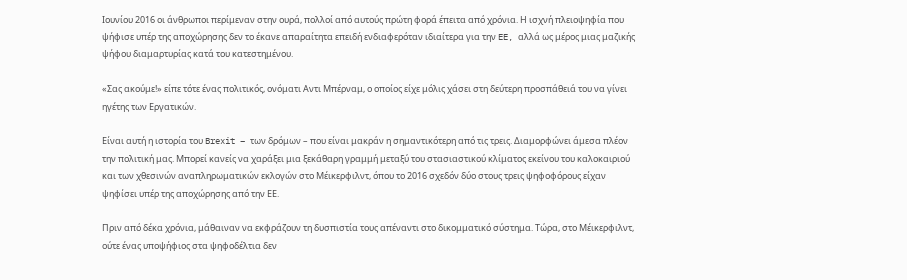Ιουνίου 2016 οι άνθρωποι περίμεναν στην ουρά, πολλοί από αυτούς πρώτη φορά έπειτα από χρόνια. Η ισχνή πλειοψηφία που ψήφισε υπέρ της αποχώρησης δεν το έκανε απαραίτητα επειδή ενδιαφερόταν ιδιαίτερα για την EE, αλλά ως μέρος μιας μαζικής ψήφου διαμαρτυρίας κατά του κατεστημένου.

«Σας ακούμε!» είπε τότε ένας πολιτικός, ονόματι Αντι Μπέρναμ, ο οποίος είχε μόλις χάσει στη δεύτερη προσπάθειά του να γίνει ηγέτης των Εργατικών.

Είναι αυτή η ιστορία του Brexit – των δρόμων – που είναι μακράν η σημαντικότερη από τις τρεις. Διαμορφώνει άμεσα πλέον την πολιτική μας. Μπορεί κανείς να χαράξει μια ξεκάθαρη γραμμή μεταξύ του στασιαστικού κλίματος εκείνου του καλοκαιριού και των χθεσινών αναπληρωματικών εκλογών στο Μέικερφιλντ, όπου το 2016 σχεδόν δύο στους τρεις ψηφοφόρους είχαν ψηφίσει υπέρ της αποχώρησης από την ΕΕ.

Πριν από δέκα χρόνια, μάθαιναν να εκφράζουν τη δυσπιστία τους απέναντι στο δικομματικό σύστημα. Τώρα, στο Μέικερφιλντ, ούτε ένας υποψήφιος στα ψηφοδέλτια δεν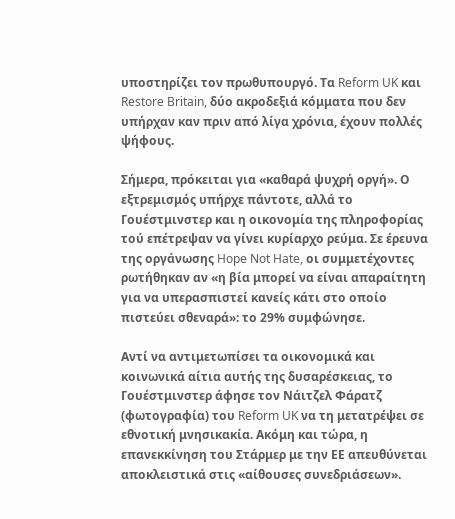υποστηρίζει τον πρωθυπουργό. Τα Reform UK και Restore Britain, δύο ακροδεξιά κόμματα που δεν υπήρχαν καν πριν από λίγα χρόνια, έχουν πολλές ψήφους.

Σήμερα, πρόκειται για «καθαρά ψυχρή οργή». Ο εξτρεμισμός υπήρχε πάντοτε, αλλά το Γουέστμινστερ και η οικονομία της πληροφορίας τού επέτρεψαν να γίνει κυρίαρχο ρεύμα. Σε έρευνα της οργάνωσης Hope Not Hate, οι συμμετέχοντες ρωτήθηκαν αν «η βία μπορεί να είναι απαραίτητη για να υπερασπιστεί κανείς κάτι στο οποίο πιστεύει σθεναρά»: το 29% συμφώνησε.

Αντί να αντιμετωπίσει τα οικονομικά και κοινωνικά αίτια αυτής της δυσαρέσκειας, το Γουέστμινστερ άφησε τον Νάιτζελ Φάρατζ (φωτογραφία) του Reform UK να τη μετατρέψει σε εθνοτική μνησικακία. Ακόμη και τώρα, η επανεκκίνηση του Στάρμερ με την ΕΕ απευθύνεται αποκλειστικά στις «αίθουσες συνεδριάσεων».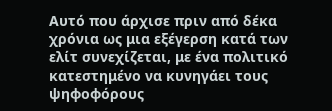Aυτό που άρχισε πριν από δέκα χρόνια ως μια εξέγερση κατά των ελίτ συνεχίζεται, με ένα πολιτικό κατεστημένο να κυνηγάει τους ψηφοφόρους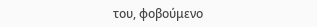του, φοβούμενο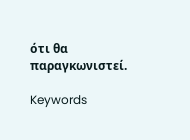ότι θα παραγκωνιστεί.

Keywords